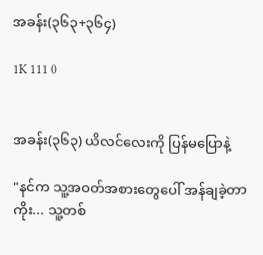အခန်း(၃၆၃+၃၆၄)

1K 111 0


အခန်း(၃၆၃) ယိလင်လေးကို ပြန်မပြောနဲ့

"နင်က သူ့အဝတ်အစားတွေပေါ် အန်ချခဲ့တာကိုး... သူ့တစ်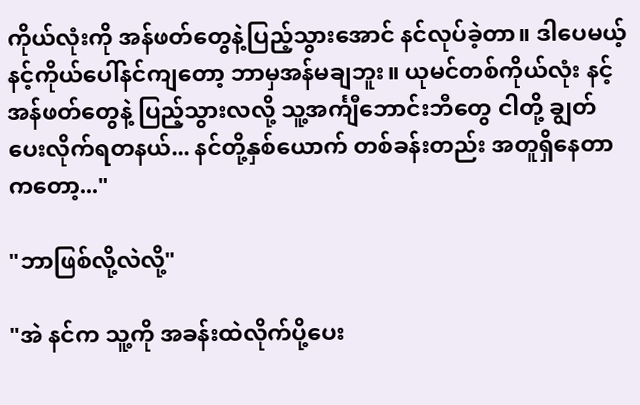ကိုယ်လုံးကို အန်ဖတ်တွေနဲ့ပြည့်သွားအောင် နင်လုပ်ခဲ့တာ။ ဒါပေမယ့် နင့်ကိုယ်ပေါ်နင်ကျတော့ ဘာမှအန်မချဘူး။ ယုမင်တစ်ကိုယ်လုံး နင့်အန်ဖတ်တွေနဲ့ ပြည့်သွားလလို့ သူ့အင်္ကျီဘောင်းဘီတွေ ငါတို့ ချွတ်ပေးလိုက်ရတနယ်... နင်တို့နှစ်ယောက် တစ်ခန်းတည်း အတူရှိနေတာကတော့..."

"ဘာဖြစ်လို့လဲလို့"

"အဲ နင်က သူ့ကို အခန်းထဲလိုက်ပို့ပေး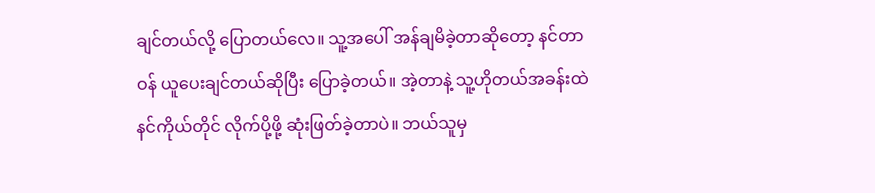ချင်တယ်လို့ ပြောတယ်လေ။ သူ့အပေါ် အန်ချမိခဲ့တာဆိုတော့ နင်တာဝန် ယူပေးချင်တယ်ဆိုပြီး ပြောခဲ့တယ်။ အဲ့တာနဲ့ သူ့ဟိုတယ်အခန်းထဲ နင်ကိုယ်တိုင် လိုက်ပို့ဖို့ ဆုံးဖြတ်ခဲ့တာပဲ။ ဘယ်သူမှ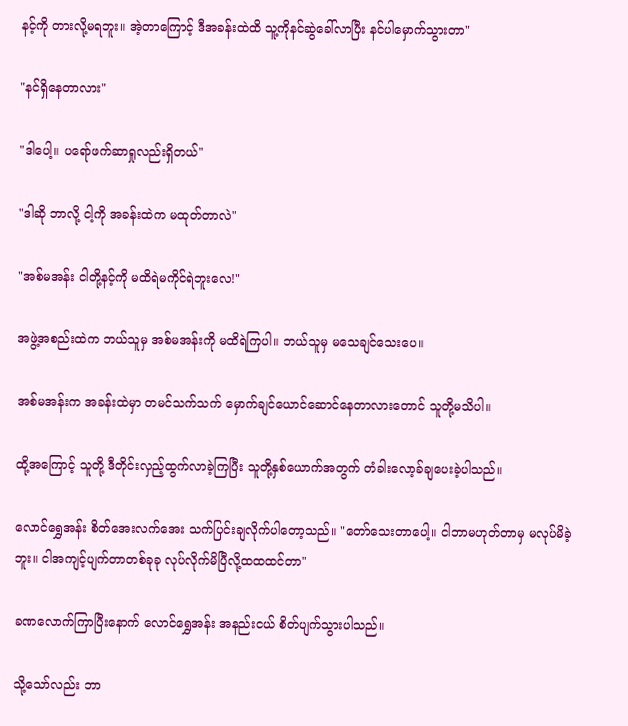နင့်ကို တားလို့မရဘူး။ အဲ့တာကြောင့် ဒီအခန်းထဲထိ သူ့ကိုနင်ဆွဲခေါ်လာပြီး နင်ပါမှောက်သွားတာ"

"နင်ရှိနေတာလား"

"ဒါပေါ့။ ပရော်ဖက်ဆာရှုလည်းရှိတယ်"

"ဒါဆို ဘာလို့ ငါ့ကို အခန်းထဲက မထုတ်တာလဲ"

"အစ်မအန်း ငါတို့နင့်ကို မထိရဲမကိုင်ရဲဘူးလေ!"

အဖွဲ့အစည်းထဲက ဘယ်သူမှ အစ်မအန်းကို မထိရဲကြပါ။ ဘယ်သူမှ မသေချင်သေးပေ။

အစ်မအန်းက အခန်းထဲမှာ တမင်သက်သက် မှောက်ချင်ယောင်ဆောင်နေတာလားတောင် သူတို့မသိပါ။

ထို့အကြောင့် သူတို့ ဒီတိုင်းလှည့်ထွက်လာခဲ့ကြပြီး သူတို့နှစ်ယောက်အတွက် တံခါးလော့ခ်ချပေးခဲ့ပါသည်။

လောင်ရွှေအန်း စိတ်အေးလက်အေး သက်ပြင်းချလိုက်ပါတော့သည်။ "တော်သေးတာပေါ့။ ငါဘာမဟုတ်တာမှ မလုပ်မိခဲ့ဘူး။ ငါအကျင့်ပျက်တာတစ်ခုခု လုပ်လိုက်မိပြီလို့ထထထင်တာ"

ခဏလောက်ကြာပြီးနောက် လောင်ရွှေအန်း အနည်းငယ် စိတ်ပျက်သွားပါသည်။

သို့သော်လည်း ဘာ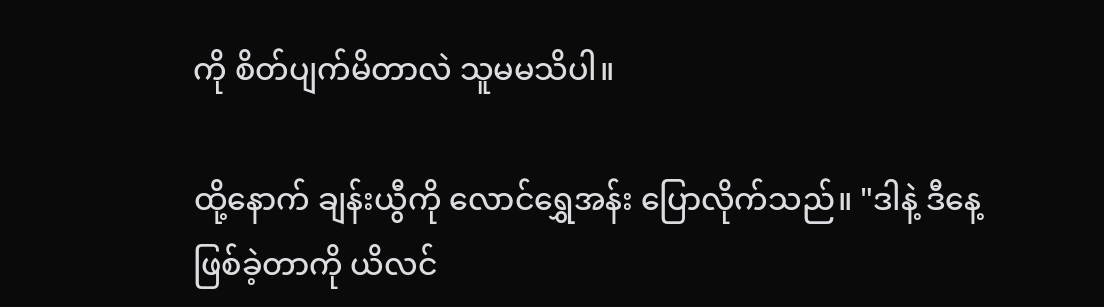ကို စိတ်ပျက်မိတာလဲ သူမမသိပါ။

ထို့နောက် ချန်းယွီကို လောင်ရွှေအန်း ပြောလိုက်သည်။ "ဒါနဲ့ ဒီနေ့ဖြစ်ခဲ့တာကို ယိလင်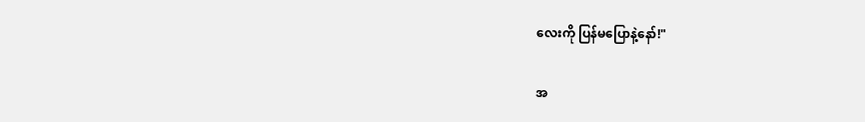လေးကို ပြန်မပြောနဲ့နော်!"

အ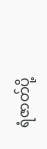ရံဇာတ်ပို့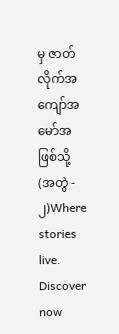မှ ဇာတ်လိုက်အကျော်အမော်အဖြစ်သို့ (အတွဲ - ၂)Where stories live. Discover now